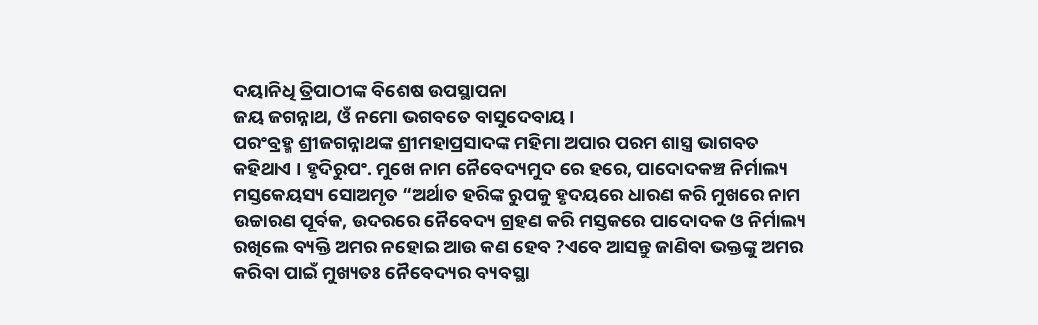ଦୟାନିଧି ତ୍ରିପାଠୀଙ୍କ ବିଶେଷ ଉପସ୍ଥାପନା
ଜୟ ଜଗନ୍ନାଥ, ଓଁ ନମୋ ଭଗବତେ ବାସୁଦେବାୟ।
ପରଂବ୍ରହ୍ମ ଶ୍ରୀଜଗନ୍ନାଥଙ୍କ ଶ୍ରୀମହାପ୍ରସାଦଙ୍କ ମହିମା ଅପାର ପରମ ଶାସ୍ତ୍ର ଭାଗବତ କହିଥାଏ । ହୃଦିରୁପଂ. ମୁଖେ ନାମ ନୈବେଦ୍ୟମୁଦ ରେ ହରେ, ପାଦୋଦକଞ୍ଚ ନିର୍ମାଲ୍ୟ ମସ୍ତକେୟସ୍ୟ ସୋଅମୃତ “ଅର୍ଥାତ ହରିଙ୍କ ରୁପକୁ ହୃଦୟରେ ଧାରଣ କରି ମୁଖରେ ନାମ ଉଚ୍ଚାରଣ ପୂର୍ବକ, ଉଦରରେ ନୈବେଦ୍ୟ ଗ୍ରହଣ କରି ମସ୍ତକରେ ପାଦୋଦକ ଓ ନିର୍ମାଲ୍ୟ ରଖିଲେ ବ୍ୟକ୍ତି ଅମର ନହୋଇ ଆଉ କଣ ହେବ ?ଏବେ ଆସନ୍ତୁ ଜାଣିବା ଭକ୍ତଙ୍କୁ ଅମର କରିବା ପାଇଁ ମୁଖ୍ୟତଃ ନୈବେଦ୍ୟର ବ୍ୟବସ୍ଥା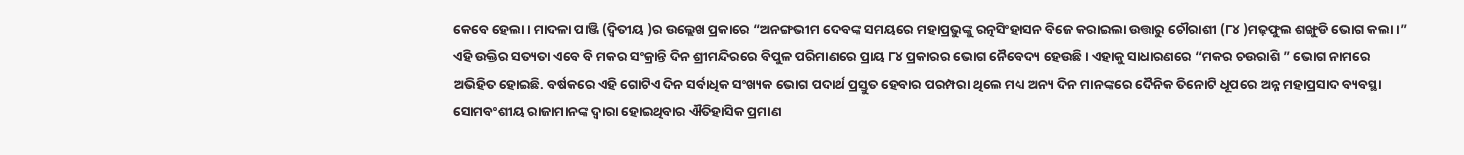କେବେ ହେଲା । ମାଦଳା ପାଞ୍ଜି (ଦ୍ଵିତୀୟ )ର ଉଲ୍ଲେଖ ପ୍ରକାରେ “ଅନଙ୍ଗଭୀମ ଦେବଙ୍କ ସମୟରେ ମହାପ୍ରଭୁଙ୍କୁ ରତ୍ନସିଂହାସନ ବିଜେ କରାଇଲା ଉତ୍ତାରୁ ଚୌରାଶୀ (୮୪ )ମଢ଼ଫୁଲ ଶଙ୍ଖୁଡି ଭୋଗ କଲା ।”
ଏହି ଉକ୍ତିର ସତ୍ୟତା ଏବେ ବି ମକର ସଂକ୍ରାନ୍ତି ଦିନ ଶ୍ରୀମନ୍ଦିରରେ ବିପୁଳ ପରିମାଣରେ ପ୍ରାୟ ୮୪ ପ୍ରକାରର ଭୋଗ ନୈବେଦ୍ୟ ହେଉଛି। ଏହାକୁ ସାଧାରଣରେ “ମକର ଚଉରାଶି ” ଭୋଗ ନାମରେ ଅଭିହିତ ହୋଇଛି. ବର୍ଷକରେ ଏହି ଗୋଟିଏ ଦିନ ସର୍ବାଧିକ ସଂଖ୍ୟକ ଭୋଗ ପଦାର୍ଥ ପ୍ରସ୍ତୁତ ହେବାର ପରମ୍ପରା ଥିଲେ ମଧ୍ୟ ଅନ୍ୟ ଦିନ ମାନଙ୍କରେ ଦୈନିକ ତିନୋଟି ଧୂପରେ ଅନ୍ନ ମହାପ୍ରସାଦ ବ୍ୟବସ୍ଥା ସୋମବଂଶୀୟ ରାଜାମାନଙ୍କ ଦ୍ୱାରା ହୋଇଥିବାର ଐତିହାସିକ ପ୍ରମାଣ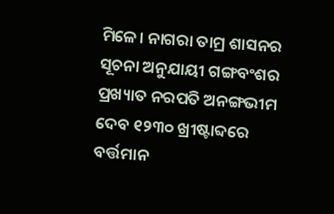ମିଳେ। ନାଗରା ତାମ୍ର ଶାସନର ସୂଚନା ଅନୁଯାୟୀ ଗଙ୍ଗବଂଶର ପ୍ରଖ୍ୟାତ ନରପତି ଅନଙ୍ଗଭୀମ ଦେବ ୧୨୩୦ ଖ୍ରୀଷ୍ଟାବ୍ଦରେ ବର୍ତ୍ତମାନ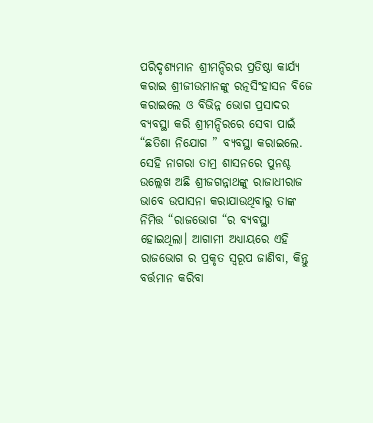ପରିଦୃଶ୍ୟମାନ ଶ୍ରୀମନ୍ଦିରର ପ୍ରତିଷ୍ଠା କାର୍ଯ୍ୟ କରାଇ ଶ୍ରୀଜୀଉମାନଙ୍କୁ ରତ୍ନସିଂହାସନ ବିଜେ କରାଇଲେ ଓ ବିଭିନ୍ନ ଭୋଗ ପ୍ରସାଦର ବ୍ୟବସ୍ଥା କରି ଶ୍ରୀମନ୍ଦିରରେ ସେବା ପାଇଁ “ଛତିଶା ନିଯୋଗ ” ବ୍ୟବସ୍ଥା କରାଇଲେ. ସେହି ନାଗରା ତାମ୍ର ଶାସନରେ ପୁନଶ୍ଚ ଉଲ୍ଲେଖ ଅଛି ଶ୍ରୀଜଗନ୍ନାଥଙ୍କୁ ରାଜାଧୀରାଜ ଭାବେ ଉପାସନା କରାଯାଉଥିବାରୁ ତାଙ୍କ ନିମିତ୍ତ “ରାଜଭୋଗ “ର ବ୍ୟବସ୍ଥା ହୋଇଥିଲା। ଆଗାମୀ ଅଧ୍ୟାୟରେ ଏହି ରାଜଭୋଗ ର ପ୍ରକୃତ ସ୍ୱରୂପ ଜାଣିବା, କିନ୍ତୁ ବର୍ତ୍ତମାନ କରିବା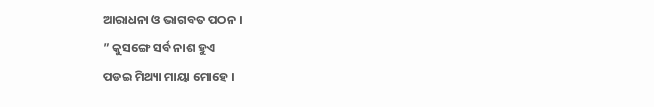ଆରାଧନା ଓ ଭାଗବତ ପଠନ ।
” କୁସଙ୍ଗେ ସର୍ବ ନାଶ ହୁଏ
ପଡଇ ମିଥ୍ୟା ମାୟା ମୋହେ ।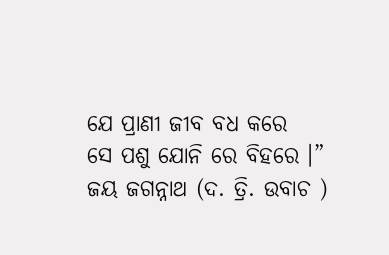ଯେ ପ୍ରାଣୀ ଜୀବ ବଧ କରେ
ସେ ପଶୁ ଯୋନି ରେ ବିହରେ ।”
ଜୟ ଜଗନ୍ନାଥ (ଦ. ତ୍ରି. ଉବାଚ )